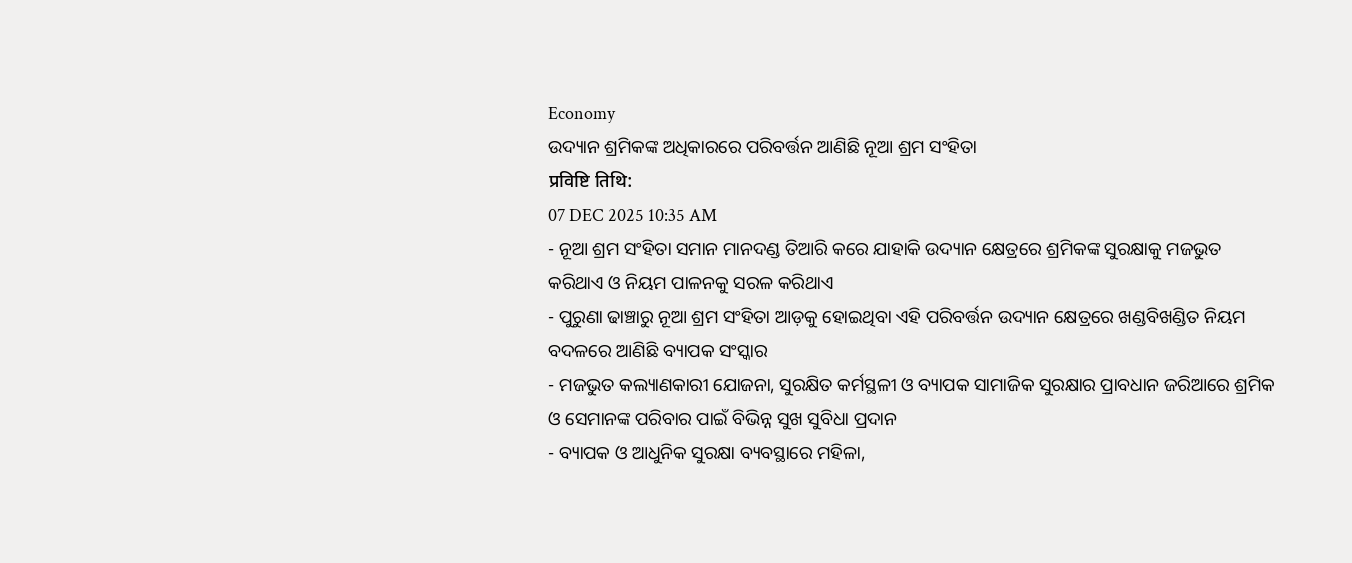Economy
ଉଦ୍ୟାନ ଶ୍ରମିକଙ୍କ ଅଧିକାରରେ ପରିବର୍ତ୍ତନ ଆଣିଛି ନୂଆ ଶ୍ରମ ସଂହିତା
प्रविष्टि तिथि:
07 DEC 2025 10:35 AM
- ନୂଆ ଶ୍ରମ ସଂହିତା ସମାନ ମାନଦଣ୍ଡ ତିଆରି କରେ ଯାହାକି ଉଦ୍ୟାନ କ୍ଷେତ୍ରରେ ଶ୍ରମିକଙ୍କ ସୁରକ୍ଷାକୁ ମଜଭୁତ କରିଥାଏ ଓ ନିୟମ ପାଳନକୁ ସରଳ କରିଥାଏ
- ପୁରୁଣା ଢାଞ୍ଚାରୁ ନୂଆ ଶ୍ରମ ସଂହିତା ଆଡ଼କୁ ହୋଇଥିବା ଏହି ପରିବର୍ତ୍ତନ ଉଦ୍ୟାନ କ୍ଷେତ୍ରରେ ଖଣ୍ଡବିଖଣ୍ଡିତ ନିୟମ ବଦଳରେ ଆଣିଛି ବ୍ୟାପକ ସଂସ୍କାର
- ମଜଭୁତ କଲ୍ୟାଣକାରୀ ଯୋଜନା, ସୁରକ୍ଷିତ କର୍ମସ୍ଥଳୀ ଓ ବ୍ୟାପକ ସାମାଜିକ ସୁରକ୍ଷାର ପ୍ରାବଧାନ ଜରିଆରେ ଶ୍ରମିକ ଓ ସେମାନଙ୍କ ପରିବାର ପାଇଁ ବିଭିନ୍ନ ସୁଖ ସୁବିଧା ପ୍ରଦାନ
- ବ୍ୟାପକ ଓ ଆଧୁନିକ ସୁରକ୍ଷା ବ୍ୟବସ୍ଥାରେ ମହିଳା,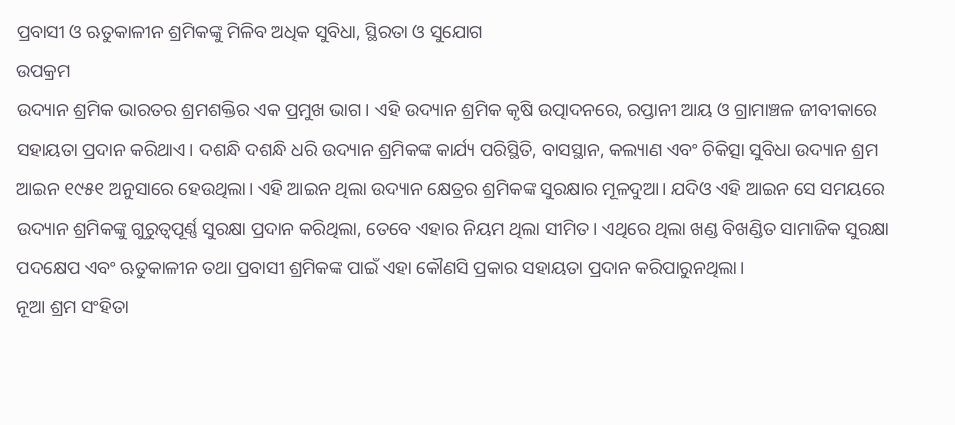ପ୍ରବାସୀ ଓ ଋତୁକାଳୀନ ଶ୍ରମିକଙ୍କୁ ମିଳିବ ଅଧିକ ସୁବିଧା, ସ୍ଥିରତା ଓ ସୁଯୋଗ
ଉପକ୍ରମ
ଉଦ୍ୟାନ ଶ୍ରମିକ ଭାରତର ଶ୍ରମଶକ୍ତିର ଏକ ପ୍ରମୁଖ ଭାଗ। ଏହି ଉଦ୍ୟାନ ଶ୍ରମିକ କୃଷି ଉତ୍ପାଦନରେ, ରପ୍ତାନୀ ଆୟ ଓ ଗ୍ରାମାଞ୍ଚଳ ଜୀବୀକାରେ ସହାୟତା ପ୍ରଦାନ କରିଥାଏ। ଦଶନ୍ଧି ଦଶନ୍ଧି ଧରି ଉଦ୍ୟାନ ଶ୍ରମିକଙ୍କ କାର୍ଯ୍ୟ ପରିସ୍ଥିତି, ବାସସ୍ଥାନ, କଲ୍ୟାଣ ଏବଂ ଚିକିତ୍ସା ସୁବିଧା ଉଦ୍ୟାନ ଶ୍ରମ ଆଇନ ୧୯୫୧ ଅନୁସାରେ ହେଉଥିଲା। ଏହି ଆଇନ ଥିଲା ଉଦ୍ୟାନ କ୍ଷେତ୍ରର ଶ୍ରମିକଙ୍କ ସୁରକ୍ଷାର ମୂଳଦୁଆ। ଯଦିଓ ଏହି ଆଇନ ସେ ସମୟରେ ଉଦ୍ୟାନ ଶ୍ରମିକଙ୍କୁ ଗୁରୁତ୍ୱପୂର୍ଣ୍ଣ ସୁରକ୍ଷା ପ୍ରଦାନ କରିଥିଲା, ତେବେ ଏହାର ନିୟମ ଥିଲା ସୀମିତ। ଏଥିରେ ଥିଲା ଖଣ୍ଡ ବିଖଣ୍ଡିତ ସାମାଜିକ ସୁରକ୍ଷା ପଦକ୍ଷେପ ଏବଂ ଋତୁକାଳୀନ ତଥା ପ୍ରବାସୀ ଶ୍ରମିକଙ୍କ ପାଇଁ ଏହା କୌଣସି ପ୍ରକାର ସହାୟତା ପ୍ରଦାନ କରିପାରୁନଥିଲା।
ନୂଆ ଶ୍ରମ ସଂହିତା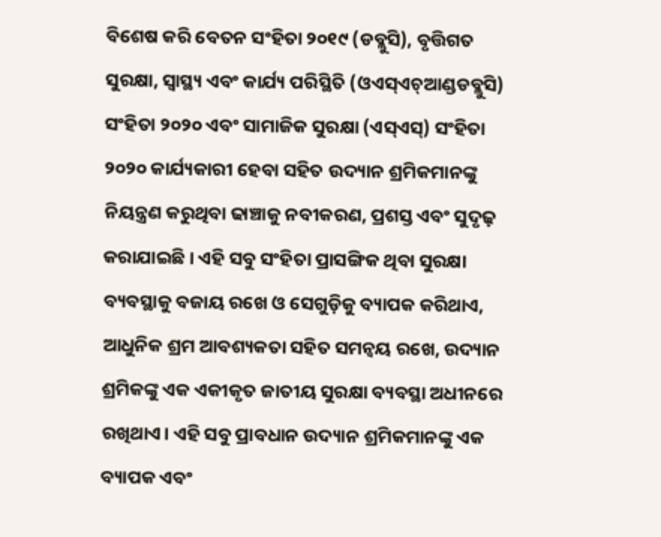ବିଶେଷ କରି ବେତନ ସଂହିତା ୨୦୧୯ (ଡବ୍ଲୁସି), ବୃତ୍ତିଗତ ସୁରକ୍ଷା, ସ୍ୱାସ୍ଥ୍ୟ ଏବଂ କାର୍ଯ୍ୟ ପରିସ୍ଥିତି (ଓଏସ୍ଏଚ୍ଆଣ୍ଡଡବ୍ଲୁସି) ସଂହିତା ୨୦୨୦ ଏବଂ ସାମାଜିକ ସୁରକ୍ଷା (ଏସ୍ଏସ୍) ସଂହିତା ୨୦୨୦ କାର୍ଯ୍ୟକାରୀ ହେବା ସହିତ ଉଦ୍ୟାନ ଶ୍ରମିକମାନଙ୍କୁ ନିୟନ୍ତ୍ରଣ କରୁଥିବା ଢାଞ୍ଚାକୁ ନବୀକରଣ, ପ୍ରଶସ୍ତ ଏବଂ ସୁଦୃଢ଼ କରାଯାଇଛି। ଏହି ସବୁ ସଂହିତା ପ୍ରାସଙ୍ଗିକ ଥିବା ସୁରକ୍ଷା ବ୍ୟବସ୍ଥାକୁ ବଜାୟ ରଖେ ଓ ସେଗୁଡ଼ିକୁ ବ୍ୟାପକ କରିଥାଏ, ଆଧୁନିକ ଶ୍ରମ ଆବଶ୍ୟକତା ସହିତ ସମନ୍ୱୟ ରଖେ, ଉଦ୍ୟାନ ଶ୍ରମିକଙ୍କୁ ଏକ ଏକୀକୃତ ଜାତୀୟ ସୁରକ୍ଷା ବ୍ୟବସ୍ଥା ଅଧୀନରେ ରଖିଥାଏ। ଏହି ସବୁ ପ୍ରାବଧାନ ଉଦ୍ୟାନ ଶ୍ରମିକମାନଙ୍କୁ ଏକ ବ୍ୟାପକ ଏବଂ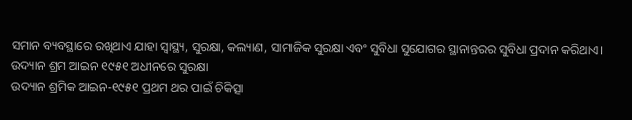ସମାନ ବ୍ୟବସ୍ଥାରେ ରଖିଥାଏ ଯାହା ସ୍ୱାସ୍ଥ୍ୟ, ସୁରକ୍ଷା, କଲ୍ୟାଣ, ସାମାଜିକ ସୁରକ୍ଷା ଏବଂ ସୁବିଧା ସୁଯୋଗର ସ୍ଥାନାନ୍ତରର ସୁବିଧା ପ୍ରଦାନ କରିଥାଏ।
ଉଦ୍ୟାନ ଶ୍ରମ ଆଇନ ୧୯୫୧ ଅଧୀନରେ ସୁରକ୍ଷା
ଉଦ୍ୟାନ ଶ୍ରମିକ ଆଇନ-୧୯୫୧ ପ୍ରଥମ ଥର ପାଇଁ ଚିକିତ୍ସା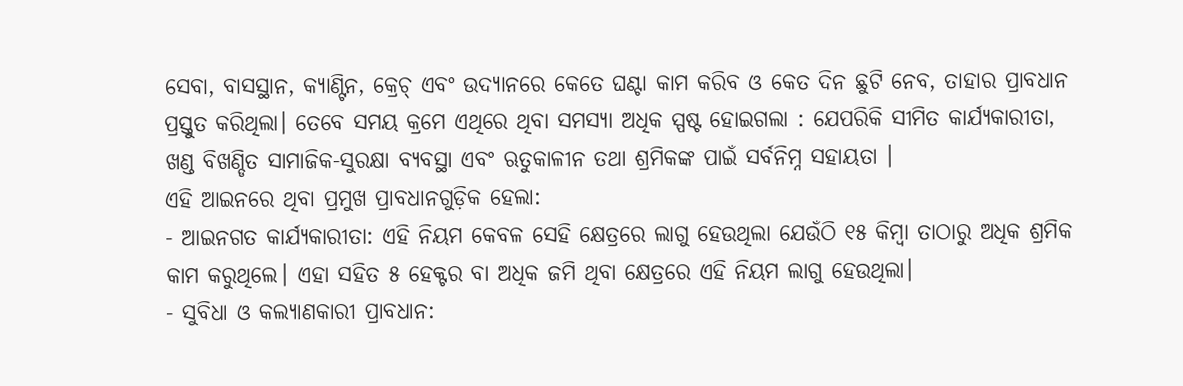ସେବା, ବାସସ୍ଥାନ, କ୍ୟାଣ୍ଟିନ, କ୍ରେଚ୍ ଏବଂ ଉଦ୍ୟାନରେ କେତେ ଘଣ୍ଟା କାମ କରିବ ଓ କେତ ଦିନ ଛୁଟି ନେବ, ତାହାର ପ୍ରାବଧାନ ପ୍ରସ୍ତୁତ କରିଥିଲା। ତେବେ ସମୟ କ୍ରମେ ଏଥିରେ ଥିବା ସମସ୍ୟା ଅଧିକ ସ୍ପଷ୍ଟ ହୋଇଗଲା : ଯେପରିକି ସୀମିତ କାର୍ଯ୍ୟକାରୀତା, ଖଣ୍ଡ ବିଖଣ୍ଡିତ ସାମାଜିକ-ସୁରକ୍ଷା ବ୍ୟବସ୍ଥା ଏବଂ ଋତୁକାଳୀନ ତଥା ଶ୍ରମିକଙ୍କ ପାଇଁ ସର୍ବନିମ୍ନ ସହାୟତା ।
ଏହି ଆଇନରେ ଥିବା ପ୍ରମୁଖ ପ୍ରାବଧାନଗୁଡ଼ିକ ହେଲା:
- ଆଇନଗତ କାର୍ଯ୍ୟକାରୀତା: ଏହି ନିୟମ କେବଳ ସେହି କ୍ଷେତ୍ରରେ ଲାଗୁ ହେଉଥିଲା ଯେଉଁଠି ୧୫ କିମ୍ୱା ତାଠାରୁ ଅଧିକ ଶ୍ରମିକ କାମ କରୁଥିଲେ। ଏହା ସହିତ ୫ ହେକ୍ଟର ବା ଅଧିକ ଜମି ଥିବା କ୍ଷେତ୍ରରେ ଏହି ନିୟମ ଲାଗୁ ହେଉଥିଲା।
- ସୁବିଧା ଓ କଲ୍ୟାଣକାରୀ ପ୍ରାବଧାନ: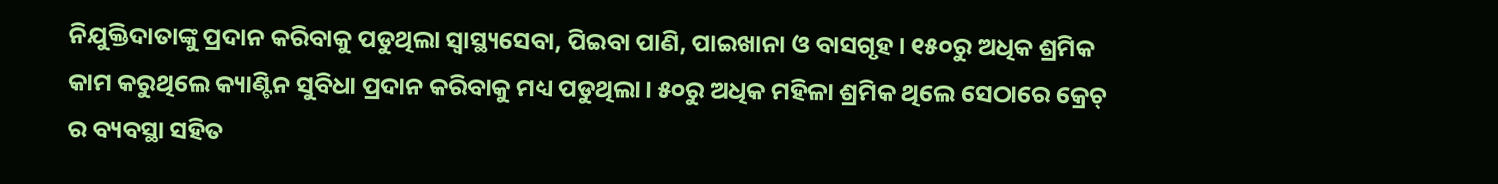ନିଯୁକ୍ତିଦାତାଙ୍କୁ ପ୍ରଦାନ କରିବାକୁ ପଡୁଥିଲା ସ୍ୱାସ୍ଥ୍ୟସେବା, ପିଇବା ପାଣି, ପାଇଖାନା ଓ ବାସଗୃହ। ୧୫୦ରୁ ଅଧିକ ଶ୍ରମିକ କାମ କରୁଥିଲେ କ୍ୟାଣ୍ଟିନ ସୁବିଧା ପ୍ରଦାନ କରିବାକୁ ମଧ୍ୟ ପଡୁଥିଲା। ୫୦ରୁ ଅଧିକ ମହିଳା ଶ୍ରମିକ ଥିଲେ ସେଠାରେ କ୍ରେଚ୍ ର ବ୍ୟବସ୍ଥା ସହିତ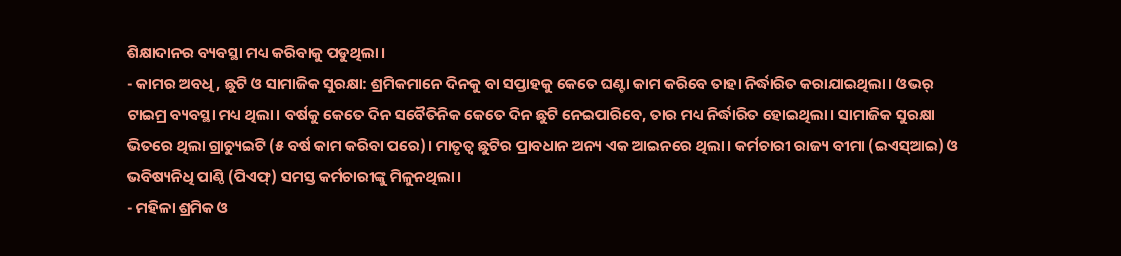ଶିକ୍ଷାଦାନର ବ୍ୟବସ୍ଥା ମଧ୍ୟ କରିବାକୁ ପଡୁଥିଲା।
- କାମର ଅବଧି, ଛୁଟି ଓ ସାମାଜିକ ସୁରକ୍ଷା: ଶ୍ରମିକମାନେ ଦିନକୁ ବା ସପ୍ତାହକୁ କେତେ ଘଣ୍ଟା କାମ କରିବେ ତାହା ନିର୍ଦ୍ଧାରିତ କରାଯାଇଥିଲା। ଓଭର୍ ଟାଇମ୍ର ବ୍ୟବସ୍ଥା ମଧ୍ୟ ଥିଲା। ବର୍ଷକୁ କେତେ ଦିନ ସବୈତିନିକ କେତେ ଦିନ ଛୁଟି ନେଇପାରିବେ, ତାର ମଧ୍ୟ ନିର୍ଦ୍ଧାରିତ ହୋଇଥିଲା। ସାମାଜିକ ସୁରକ୍ଷା ଭିତରେ ଥିଲା ଗ୍ରାଚ୍ୟୁଇଟି (୫ ବର୍ଷ କାମ କରିବା ପରେ)। ମାତୃତ୍ୱ ଛୁଟିର ପ୍ରାବଧାନ ଅନ୍ୟ ଏକ ଆଇନରେ ଥିଲା। କର୍ମଚାରୀ ରାଜ୍ୟ ବୀମା (ଇଏସ୍ଆଇ) ଓ ଭବିଷ୍ୟନିଧି ପାଣ୍ଠି (ପିଏଫ୍) ସମସ୍ତ କର୍ମଚାରୀଙ୍କୁ ମିଳୁନଥିଲା।
- ମହିଳା ଶ୍ରମିକ ଓ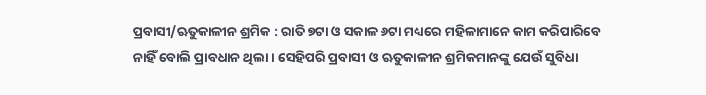ପ୍ରବାସୀ/ଋତୁକାଳୀନ ଶ୍ରମିକ : ରାତି ୭ଟା ଓ ସକାଳ ୬ଟା ମଧ୍ୟରେ ମହିଳାମାନେ କାମ କରିପାରିବେ ନାହିଁ ବୋଲି ପ୍ରାବଧାନ ଥିଲା। ସେହିପରି ପ୍ରବାସୀ ଓ ଋତୁକାଳୀନ ଶ୍ରମିକମାନଙ୍କୁ ଯେଉଁ ସୁବିଧା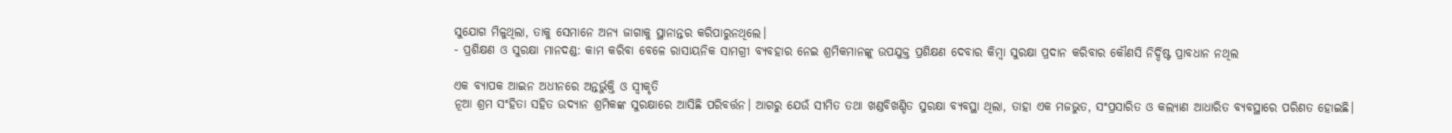ସୁଯୋଗ ମିଳୁଥିଲା, ତାକୁ ସେମାନେ ଅନ୍ୟ ଜାଗାକୁ ସ୍ଥାନାନ୍ତର କରିପାରୁନଥିଲେ।
- ପ୍ରଶିକ୍ଷଣ ଓ ସୁରକ୍ଷା ମାନଦଣ୍ଡ: କାମ କରିବା ବେଳେ ରାସାୟନିକ ସାମଗ୍ରୀ ବ୍ୟବହାର ନେଇ ଶ୍ରମିକମାନଙ୍କୁ ଉପଯୁକ୍ତ ପ୍ରଶିକ୍ଷଣ ଦେବାର କିମ୍ୱା ସୁରକ୍ଷା ପ୍ରଦାନ କରିବାର କୌଣସି ନିର୍ଦ୍ଦିଷ୍ଟ ପ୍ରାବଧାନ ନଥିଲ

ଏକ ବ୍ୟାପକ ଆଇନ ଅଧୀନରେ ଅନ୍ତର୍ଭୁକ୍ତି ଓ ସ୍ୱୀକୃତି
ନୂଆ ଶ୍ରମ ସଂହିତା ସହିତ ଉଦ୍ୟାନ ଶ୍ରମିକଙ୍କ ସୁରକ୍ଷାରେ ଆସିଛି ପରିବର୍ତ୍ତନ। ଆଗରୁ ଯେଉଁ ସୀମିତ ତଥା ଖଣ୍ଡବିଖଣ୍ଡିତ ସୁରକ୍ଷା ବ୍ୟବସ୍ଥା ଥିଲା, ତାହା ଏକ ମଜଭୁତ, ସଂପ୍ରସାରିତ ଓ କଲ୍ୟାଣ ଆଧାରିତ ବ୍ୟବସ୍ଥାରେ ପରିଣତ ହୋଇଛି।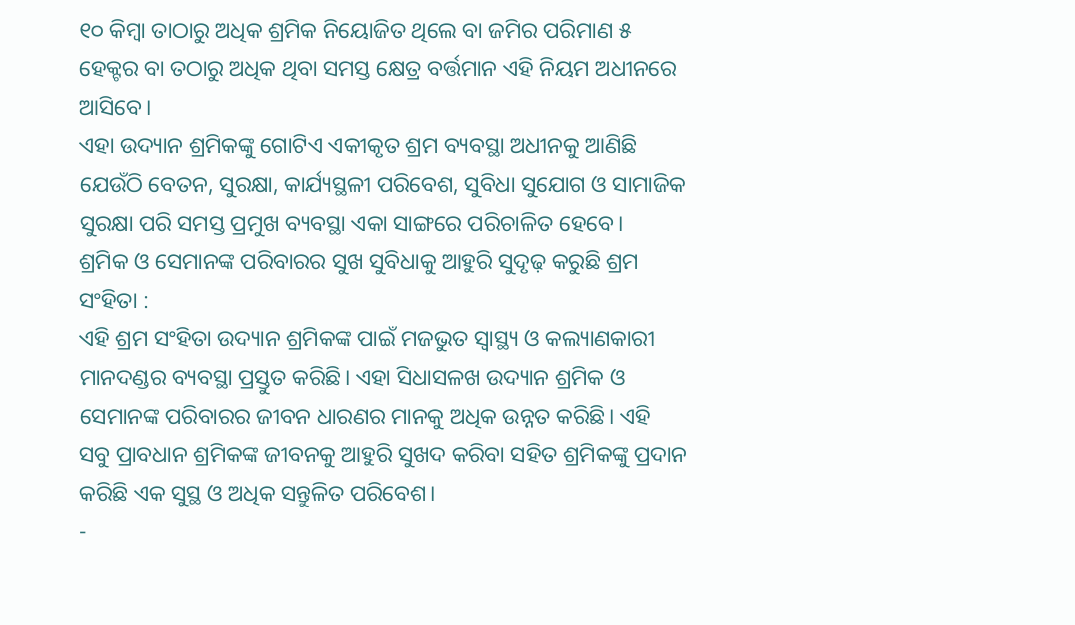୧୦ କିମ୍ୱା ତାଠାରୁ ଅଧିକ ଶ୍ରମିକ ନିୟୋଜିତ ଥିଲେ ବା ଜମିର ପରିମାଣ ୫ ହେକ୍ଟର ବା ତଠାରୁ ଅଧିକ ଥିବା ସମସ୍ତ କ୍ଷେତ୍ର ବର୍ତ୍ତମାନ ଏହି ନିୟମ ଅଧୀନରେ ଆସିବେ।
ଏହା ଉଦ୍ୟାନ ଶ୍ରମିକଙ୍କୁ ଗୋଟିଏ ଏକୀକୃତ ଶ୍ରମ ବ୍ୟବସ୍ଥା ଅଧୀନକୁ ଆଣିଛି ଯେଉଁଠି ବେତନ, ସୁରକ୍ଷା, କାର୍ଯ୍ୟସ୍ଥଳୀ ପରିବେଶ, ସୁବିଧା ସୁଯୋଗ ଓ ସାମାଜିକ ସୁରକ୍ଷା ପରି ସମସ୍ତ ପ୍ରମୁଖ ବ୍ୟବସ୍ଥା ଏକା ସାଙ୍ଗରେ ପରିଚାଳିତ ହେବେ।
ଶ୍ରମିକ ଓ ସେମାନଙ୍କ ପରିବାରର ସୁଖ ସୁବିଧାକୁ ଆହୁରି ସୁଦୃଢ଼ କରୁଛି ଶ୍ରମ ସଂହିତା :
ଏହି ଶ୍ରମ ସଂହିତା ଉଦ୍ୟାନ ଶ୍ରମିକଙ୍କ ପାଇଁ ମଜଭୁତ ସ୍ୱାସ୍ଥ୍ୟ ଓ କଲ୍ୟାଣକାରୀ ମାନଦଣ୍ଡର ବ୍ୟବସ୍ଥା ପ୍ରସ୍ତୁତ କରିଛି। ଏହା ସିଧାସଳଖ ଉଦ୍ୟାନ ଶ୍ରମିକ ଓ ସେମାନଙ୍କ ପରିବାରର ଜୀବନ ଧାରଣର ମାନକୁ ଅଧିକ ଉନ୍ନତ କରିଛି। ଏହି ସବୁ ପ୍ରାବଧାନ ଶ୍ରମିକଙ୍କ ଜୀବନକୁ ଆହୁରି ସୁଖଦ କରିବା ସହିତ ଶ୍ରମିକଙ୍କୁ ପ୍ରଦାନ କରିଛି ଏକ ସୁସ୍ଥ ଓ ଅଧିକ ସନ୍ତୁଳିତ ପରିବେଶ।
-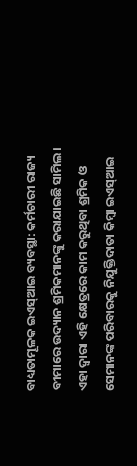ବାଧ୍ୟତାମୂଳକ ଇଏସ୍ଆଇ ବ୍ୟବସ୍ଥା: କର୍ମଚାରୀ ରାଜ୍ୟ ବୀମାରେ ଉଦ୍ୟାନ ଶ୍ରମିକମାନଙ୍କୁ କରାଯାଇଛି ସାମିଲ। ଏହା ଦ୍ୱାରା ଏହି କ୍ଷେତ୍ରରେ କାମ କରୁଥିବା ଶ୍ରମିକ ଓ ସେମାନଙ୍କ ପରିବାରକୁ ନିଯୁକ୍ତିଦାତା କିମ୍ୱା ଇଏସ୍ଆଇ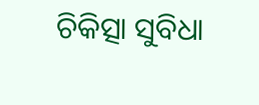ଚିକିତ୍ସା ସୁବିଧା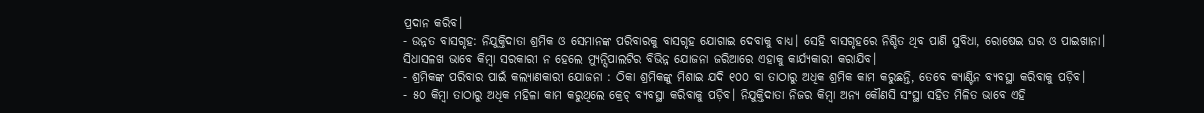ପ୍ରଦାନ କରିବ।
- ଉନ୍ନତ ବାସଗୃହ: ନିଯୁକ୍ତିଦାତା ଶ୍ରମିକ ଓ ସେମାନଙ୍କ ପରିବାରକୁ ବାସଗୃହ ଯୋଗାଇ ଦେବାକୁ ବାଧ୍ୟ। ସେହି ବାସଗୃହରେ ନିଶ୍ଚିତ ଥିବ ପାଣି ସୁବିଧା, ରୋଷେଇ ଘର ଓ ପାଇଖାନା। ସିଧାସଳଖ ଭାବେ କିମ୍ୱା ସରକାରୀ ନ ହେଲେ ମ୍ୟୁନ୍ସିପାଲଟିର ବିଭିନ୍ନ ଯୋଜନା ଜରିଆରେ ଏହାକୁ କାର୍ଯ୍ୟକାରୀ କରାଯିବ।
- ଶ୍ରମିକଙ୍କ ପରିବାର ପାଇଁ କଲ୍ୟାଣକାରୀ ଯୋଜନା : ଠିକା ଶ୍ରମିକଙ୍କୁ ମିଶାଇ ଯଦି ୧୦୦ ବା ତାଠାରୁ ଅଧିକ ଶ୍ରମିକ କାମ କରୁଛନ୍ତି, ତେବେ କ୍ୟାଣ୍ଟିନ ବ୍ୟବସ୍ଥା କରିବାକୁ ପଡ଼ିବ।
- ୫୦ କିମ୍ୱା ତାଠାରୁ ଅଧିକ ମହିଳା କାମ କରୁଥିଲେ କ୍ରେଚ୍ ବ୍ୟବସ୍ଥା କରିବାକୁ ପଡ଼ିବ। ନିଯୁକ୍ତିଦାତା ନିଜର କିମ୍ୱା ଅନ୍ୟ କୌଣସି ସଂସ୍ଥା ସହିତ ମିଳିତ ଭାବେ ଏହି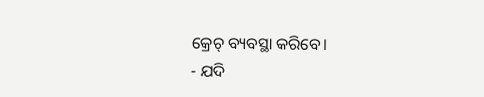କ୍ରେଚ୍ ବ୍ୟବସ୍ଥା କରିବେ।
- ଯଦି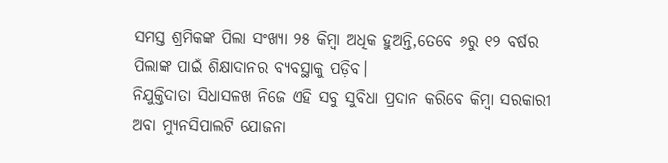ସମସ୍ତ ଶ୍ରମିକଙ୍କ ପିଲା ସଂଖ୍ୟା ୨୫ କିମ୍ୱା ଅଧିକ ହୁଅନ୍ତି,ତେବେ ୬ରୁ ୧୨ ବର୍ଷର ପିଲାଙ୍କ ପାଇଁ ଶିକ୍ଷାଦାନର ବ୍ୟବସ୍ଥାକୁ ପଡ଼ିବ।
ନିଯୁକ୍ତିଦାତା ସିଧାସଳଖ ନିଜେ ଏହି ସବୁ ସୁବିଧା ପ୍ରଦାନ କରିବେ କିମ୍ୱା ସରକାରୀ ଅବା ମ୍ୟୁନସିପାଲଟି ଯୋଜନା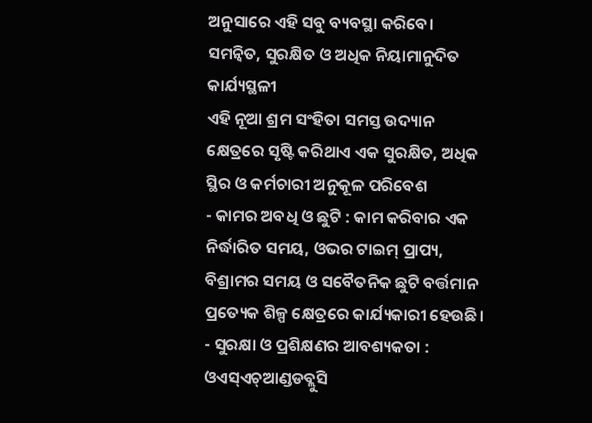ଅନୁସାରେ ଏହି ସବୁ ବ୍ୟବସ୍ଥା କରିବେ।
ସମନ୍ୱିତ, ସୁରକ୍ଷିତ ଓ ଅଧିକ ନିୟାମାନୁଦିତ କାର୍ଯ୍ୟସ୍ଥଳୀ
ଏହି ନୂଆ ଶ୍ରମ ସଂହିତା ସମସ୍ତ ଉଦ୍ୟାନ କ୍ଷେତ୍ରରେ ସୃଷ୍ଟି କରିଥାଏ ଏକ ସୁରକ୍ଷିତ, ଅଧିକ ସ୍ଥିର ଓ କର୍ମଚାରୀ ଅନୁକୂଳ ପରିବେଶ
- କାମର ଅବଧି ଓ ଛୁଟି : କାମ କରିବାର ଏକ ନିର୍ଦ୍ଧାରିତ ସମୟ, ଓଭର ଟାଇମ୍ ପ୍ରାପ୍ୟ, ବିଶ୍ରାମର ସମୟ ଓ ସବୈତନିକ ଛୁଟି ବର୍ତ୍ତମାନ ପ୍ରତ୍ୟେକ ଶିଳ୍ପ କ୍ଷେତ୍ରରେ କାର୍ଯ୍ୟକାରୀ ହେଉଛି।
- ସୁରକ୍ଷା ଓ ପ୍ରଶିକ୍ଷଣର ଆବଶ୍ୟକତା : ଓଏସ୍ଏଚ୍ଆଣ୍ଡଡବ୍ଲୁସି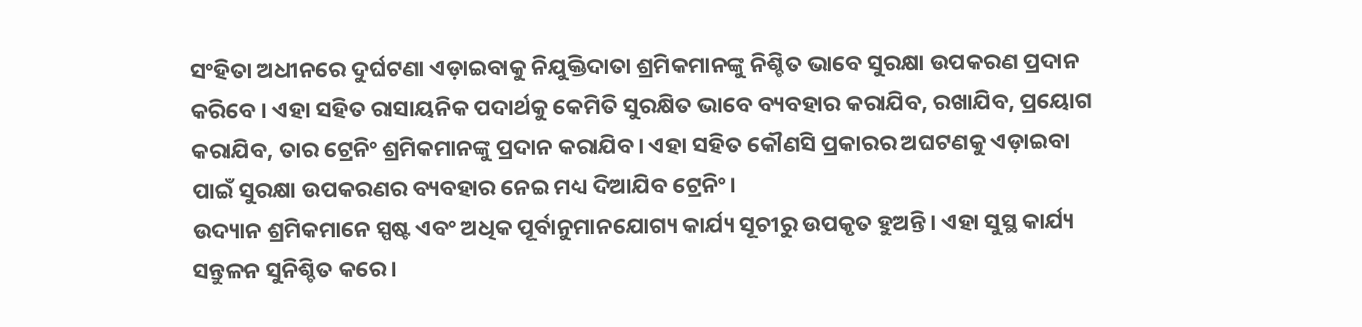ସଂହିତା ଅଧୀନରେ ଦୁର୍ଘଟଣା ଏଡ଼ାଇବାକୁ ନିଯୁକ୍ତିଦାତା ଶ୍ରମିକମାନଙ୍କୁ ନିଶ୍ଚିତ ଭାବେ ସୁରକ୍ଷା ଉପକରଣ ପ୍ରଦାନ କରିବେ । ଏହା ସହିତ ରାସାୟନିକ ପଦାର୍ଥକୁ କେମିତି ସୁରକ୍ଷିତ ଭାବେ ବ୍ୟବହାର କରାଯିବ, ରଖାଯିବ, ପ୍ରୟୋଗ କରାଯିବ, ତାର ଟ୍ରେନିଂ ଶ୍ରମିକମାନଙ୍କୁ ପ୍ରଦାନ କରାଯିବ। ଏହା ସହିତ କୌଣସି ପ୍ରକାରର ଅଘଟଣକୁ ଏଡ଼ାଇବା ପାଇଁ ସୁରକ୍ଷା ଉପକରଣର ବ୍ୟବହାର ନେଇ ମଧ୍ୟ ଦିଆଯିବ ଟ୍ରେନିଂ।
ଉଦ୍ୟାନ ଶ୍ରମିକମାନେ ସ୍ପଷ୍ଟ ଏବଂ ଅଧିକ ପୂର୍ବାନୁମାନଯୋଗ୍ୟ କାର୍ଯ୍ୟ ସୂଚୀରୁ ଉପକୃତ ହୁଅନ୍ତି। ଏହା ସୁସ୍ଥ କାର୍ଯ୍ୟ ସନ୍ତୁଳନ ସୁନିଶ୍ଚିତ କରେ।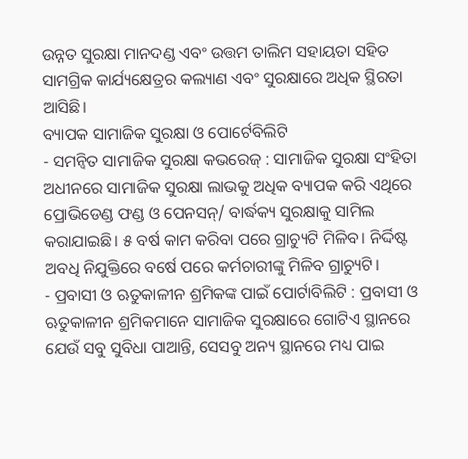ଉନ୍ନତ ସୁରକ୍ଷା ମାନଦଣ୍ଡ ଏବଂ ଉତ୍ତମ ତାଲିମ ସହାୟତା ସହିତ ସାମଗ୍ରିକ କାର୍ଯ୍ୟକ୍ଷେତ୍ରର କଲ୍ୟାଣ ଏବଂ ସୁରକ୍ଷାରେ ଅଧିକ ସ୍ଥିରତା ଆସିଛି।
ବ୍ୟାପକ ସାମାଜିକ ସୁରକ୍ଷା ଓ ପୋର୍ଟେବିଲିଟି
- ସମନ୍ୱିତ ସାମାଜିକ ସୁରକ୍ଷା କଭରେଜ୍ : ସାମାଜିକ ସୁରକ୍ଷା ସଂହିତା ଅଧୀନରେ ସାମାଜିକ ସୁରକ୍ଷା ଲାଭକୁ ଅଧିକ ବ୍ୟାପକ କରି ଏଥିରେ ପ୍ରୋଭିଡେଣ୍ଡ ଫଣ୍ଡ ଓ ପେନସନ୍/ ବାର୍ଦ୍ଧକ୍ୟ ସୁରକ୍ଷାକୁ ସାମିଲ କରାଯାଇଛି। ୫ ବର୍ଷ କାମ କରିବା ପରେ ଗ୍ରାଚ୍ୟୁଟି ମିଳିବ। ନିର୍ଦ୍ଦିଷ୍ଟ ଅବଧି ନିଯୁକ୍ତିରେ ବର୍ଷେ ପରେ କର୍ମଚାରୀଙ୍କୁ ମିଳିବ ଗ୍ରାଚ୍ୟୁଟି।
- ପ୍ରବାସୀ ଓ ଋତୁକାଳୀନ ଶ୍ରମିକଙ୍କ ପାଇଁ ପୋର୍ଟାବିଲିଟି : ପ୍ରବାସୀ ଓ ଋତୁକାଳୀନ ଶ୍ରମିକମାନେ ସାମାଜିକ ସୁରକ୍ଷାରେ ଗୋଟିଏ ସ୍ଥାନରେ ଯେଉଁ ସବୁ ସୁବିଧା ପାଆନ୍ତି, ସେସବୁ ଅନ୍ୟ ସ୍ଥାନରେ ମଧ୍ୟ ପାଇ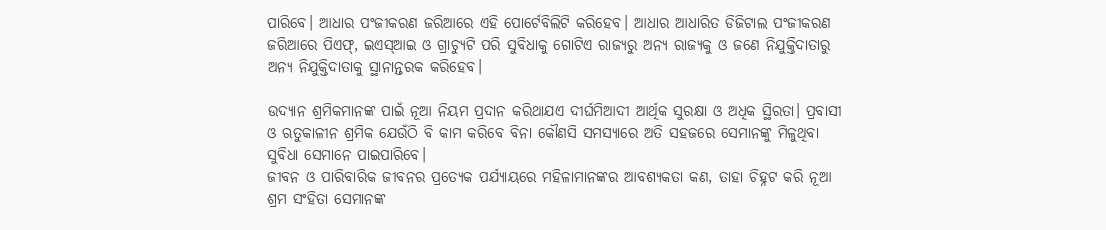ପାରିବେ। ଆଧାର ପଂଜୀକରଣ ଜରିଆରେ ଏହି ପୋର୍ଟେବିଲିଟି କରିହେବ। ଆଧାର ଆଧାରିତ ଡିଜିଟାଲ ପଂଜୀକରଣ ଜରିଆରେ ପିଏଫ୍, ଇଏସ୍ଆଇ ଓ ଗ୍ରାଚ୍ୟୁଟି ପରି ସୁବିଧାକୁ ଗୋଟିଏ ରାଜ୍ୟରୁ ଅନ୍ୟ ରାଜ୍ୟକୁ ଓ ଜଣେ ନିଯୁକ୍ତିଦାତାରୁ ଅନ୍ୟ ନିଯୁକ୍ତିଦାତାକୁ ସ୍ଥାନାନ୍ତରକ କରିହେବ।

ଉଦ୍ୟାନ ଶ୍ରମିକମାନଙ୍କ ପାଇଁ ନୂଆ ନିୟମ ପ୍ରଦାନ କରିଥାଯଏ ଦୀର୍ଘମିଆଦୀ ଆର୍ଥିକ ସୁରକ୍ଷା ଓ ଅଧିକ ସ୍ଥିରତା। ପ୍ରବାସୀ ଓ ଋତୁକାଳୀନ ଶ୍ରମିକ ଯେଉଁଠି ବି କାମ କରିବେ ବିନା କୌଣସି ସମସ୍ୟାରେ ଅତି ସହଜରେ ସେମାନଙ୍କୁ ମିଳୁଥିବା ସୁବିଧା ସେମାନେ ପାଇପାରିବେ।
ଜୀବନ ଓ ପାରିବାରିକ ଜୀବନର ପ୍ରତ୍ୟେକ ପର୍ଯ୍ୟାୟରେ ମହିଳାମାନଙ୍କର ଆବଶ୍ୟକତା କଣ, ତାହା ଚିହ୍ନଟ କରି ନୂଆ ଶ୍ରମ ସଂହିତା ସେମାନଙ୍କ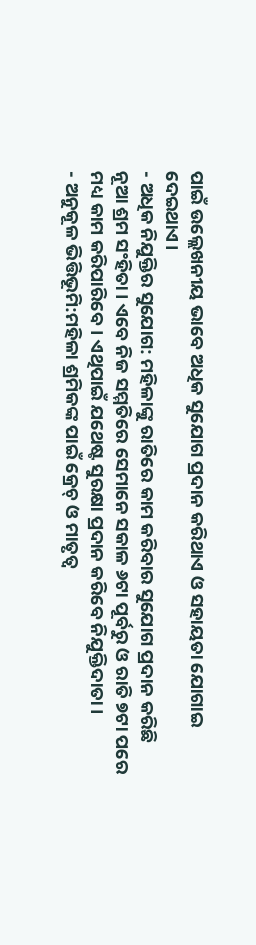ପାଇଁ ଉଲ୍ଲେଖନୀୟ ଭାବେ ଅଧିକ ସୁଯୋଗ ପ୍ରଦାନ କରିଥାଏ ଓ ସହାୟତା ଯୋଗାଇ ଦେଇଥାଏ।
- ଅଧିକ ନିଯୁକ୍ତିର ସୁଯୋଗ: ମହିଳାଙ୍କୁ ରାତିରେ କାମ କରିବାର ସୁଯୋଗ ପ୍ରଦାନ କରିଛି ନୂଆ ଶ୍ରମ ସଂହିତା। ଏବେ ନିଜ ସମ୍ମତିରେ ସେମାନେ ସକାଳ ୬ଟା ପୂର୍ବରୁ ଓ ରାତି ୭ଟା ପରେ ମଧ୍ୟ କାମ କରିପାରିବେ। ଏଥିପାଇଁ ଯଥେଷ୍ଟ ସୁରକ୍ଷା ପ୍ରଦାନ କରିବେ ନିଯୁକ୍ତିଦାତା।
- ଅନୁକୂଳ ଭିତ୍ତିଭୂମି:ମହିଳା ଶ୍ରମିକଙ୍କ ପାଇଁ କ୍ରେଚ୍ ଓ ମାତୃତ୍ୱ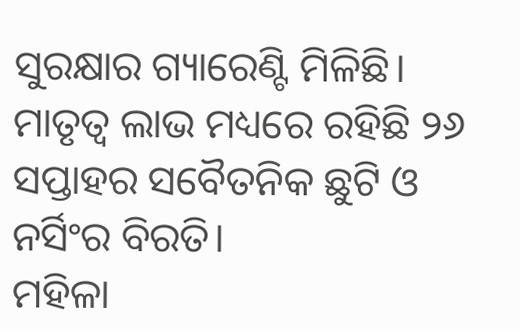ସୁରକ୍ଷାର ଗ୍ୟାରେଣ୍ଟି ମିଳିଛି। ମାତୃତ୍ୱ ଲାଭ ମଧ୍ୟରେ ରହିଛି ୨୬ ସପ୍ତାହର ସବୈତନିକ ଛୁଟି ଓ ନର୍ସିଂର ବିରତି।
ମହିଳା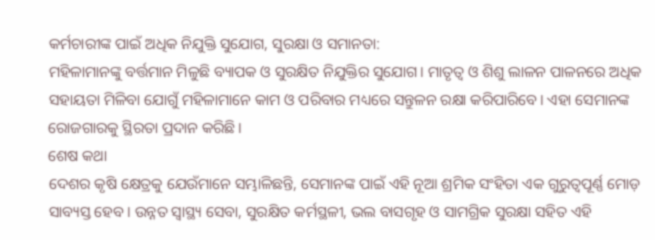କର୍ମଚାରୀଙ୍କ ପାଇଁ ଅଧିକ ନିଯୁକ୍ତି ସୁଯୋଗ, ସୁରକ୍ଷା ଓ ସମାନତା:
ମହିଳାମାନଙ୍କୁ ବର୍ତ୍ତମାନ ମିଳୁଛି ବ୍ୟାପକ ଓ ସୁରକ୍ଷିତ ନିଯୁକ୍ତିର ସୁଯୋଗ। ମାତୃତ୍ୱ ଓ ଶିଶୁ ଲାଳନ ପାଳନରେ ଅଧିକ ସହାୟତା ମିଳିବା ଯୋଗୁଁ ମହିଳାମାନେ କାମ ଓ ପରିବାର ମଧ୍ୟରେ ସନ୍ତୁଳନ ରକ୍ଷା କରିପାରିବେ। ଏହା ସେମାନଙ୍କ ରୋଜଗାରକୁ ସ୍ଥିରତା ପ୍ରଦାନ କରିଛି।
ଶେଷ କଥା
ଦେଶର କୃଷି କ୍ଷେତ୍ରକୁ ଯେଉଁମାନେ ସମ୍ଭାଳିଛନ୍ତି, ସେମାନଙ୍କ ପାଇଁ ଏହି ନୂଆ ଶ୍ରମିକ ସଂହିତା ଏକ ଗୁରୁତ୍ୱପୂର୍ଣ୍ଣ ମୋଡ଼ ସାବ୍ୟସ୍ତ ହେବ। ଉନ୍ନତ ସ୍ୱାସ୍ଥ୍ୟ ସେବା, ସୁରକ୍ଷିତ କର୍ମସ୍ଥଳୀ, ଭଲ ବାସଗୃହ ଓ ସାମଗ୍ରିକ ସୁରକ୍ଷା ସହିତ ଏହି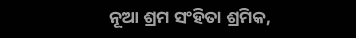ନୂଆ ଶ୍ରମ ସଂହିତା ଶ୍ରମିକ,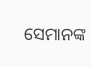ସେମାନଙ୍କ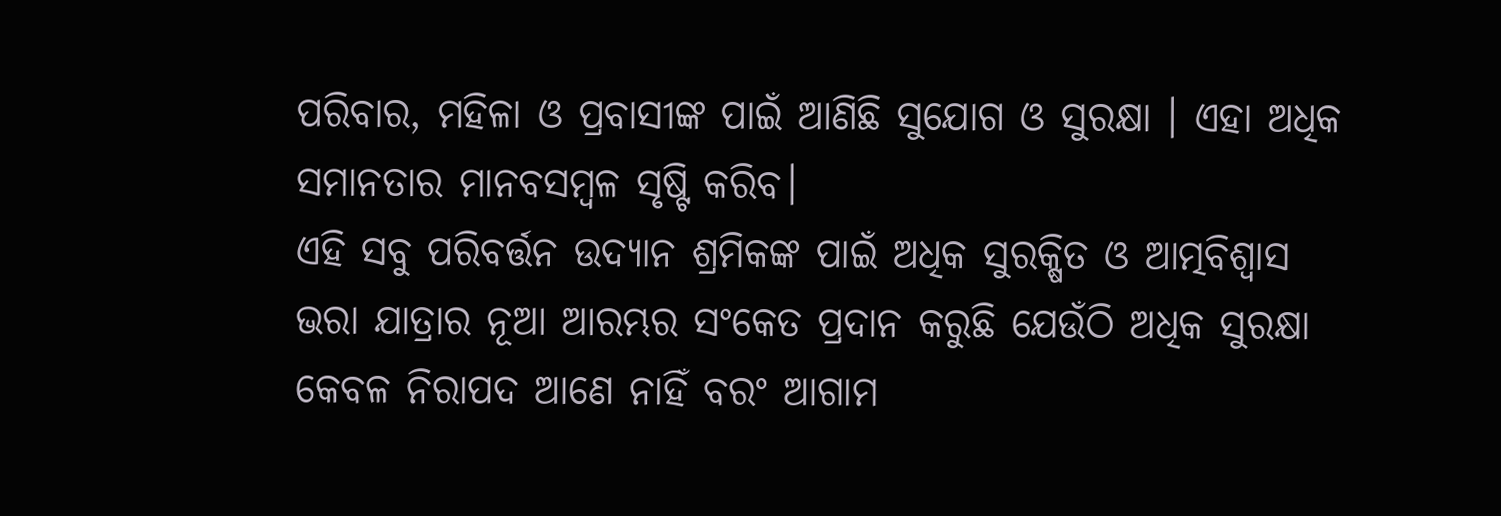ପରିବାର, ମହିଳା ଓ ପ୍ରବାସୀଙ୍କ ପାଇଁ ଆଣିଛି ସୁଯୋଗ ଓ ସୁରକ୍ଷା । ଏହା ଅଧିକ ସମାନତାର ମାନବସମ୍ୱଳ ସୃଷ୍ଟି କରିବ।
ଏହି ସବୁ ପରିବର୍ତ୍ତନ ଉଦ୍ୟାନ ଶ୍ରମିକଙ୍କ ପାଇଁ ଅଧିକ ସୁରକ୍ଷିତ ଓ ଆତ୍ମବିଶ୍ୱାସ ଭରା ଯାତ୍ରାର ନୂଆ ଆରମ୍ଭର ସଂକେତ ପ୍ରଦାନ କରୁଛି ଯେଉଁଠି ଅଧିକ ସୁରକ୍ଷା କେବଳ ନିରାପଦ ଆଣେ ନାହିଁ ବରଂ ଆଗାମ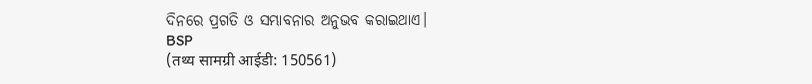ଦିନରେ ପ୍ରଗତି ଓ ସମ୍ଭାବନାର ଅନୁଭବ କରାଇଥାଏ।
BSP
(तथ्य सामग्री आईडी: 150561)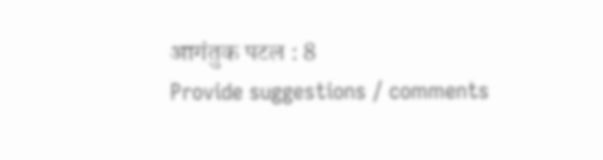आगंतुक पटल : 8
Provide suggestions / comments